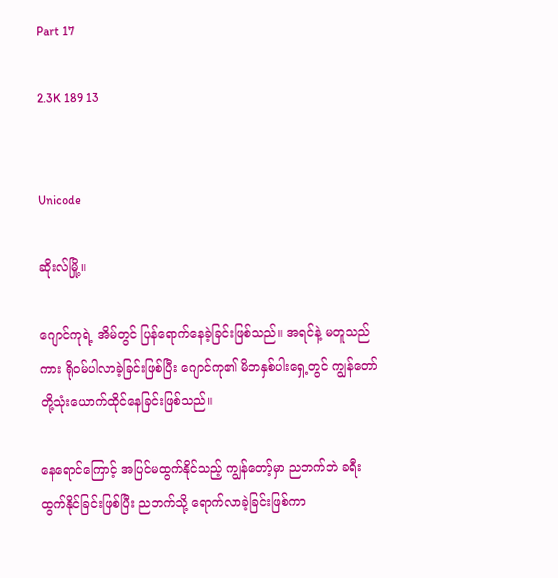Part 17

2.3K 189 13


Unicode

ဆိုးလ်မြို့။

ဂျောင်ကုရဲ့ အိမ်တွင် ပြန်ရောက်နေခဲ့ခြင်းဖြစ်သည်။ အရင်နဲ့ မတူသည်ကား ရိုဝမ်ပါလာခဲ့ခြင်းဖြစ်ပြီး ဂျောင်ကု၏ မိဘနှစ်ပါးရှေ့တွင် ကျွန်တော်တို့သုံးယောက်ထိုင်နေခြင်းဖြစ်သည်။

နေရောင်ကြောင့် အပြင်မထွက်နိုင်သည့် ကျွန်တော့်မှာ ညဘက်ဘဲ ခရီးထွက်နိုင်ခြင်းဖြစ်ပြီး ညဘက်သို့ ရောက်လာခဲ့ခြင်းဖြစ်ကာ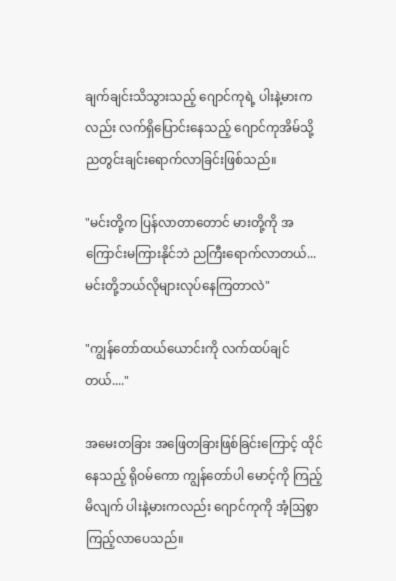ချက်ချင်းသိသွားသည့် ဂျောင်ကုရဲ့ ပါးနဲ့မားကလည်း လက်ရှိပြောင်းနေသည့် ဂျောင်ကုအိမ်သို့ညတွင်းချင်းရောက်လာခြင်းဖြစ်သည်။

"မင်းတို့က ပြန်လာတာတောင် မားတို့ကို အကြောင်းမကြားနိုင်ဘဲ ညကြီးရောက်လာတယ်...မင်းတို့ဘယ်လိုများလုပ်နေကြတာလဲ"

"ကျွန်တော်ထယ်ယောင်းကို လက်ထပ်ချင်တယ်...."

အမေးတခြား အဖြေတခြားဖြစ်ခြင်းကြောင့် ထိုင်နေသည့် ရိုဝမ်ကော ကျွန်တော်ပါ မောင့်ကို ကြည့်မိလျက် ပါးနဲ့မားကလည်း ဂျောင်ကုကို အံ့ဩစွာ ကြည့်လာပေသည်။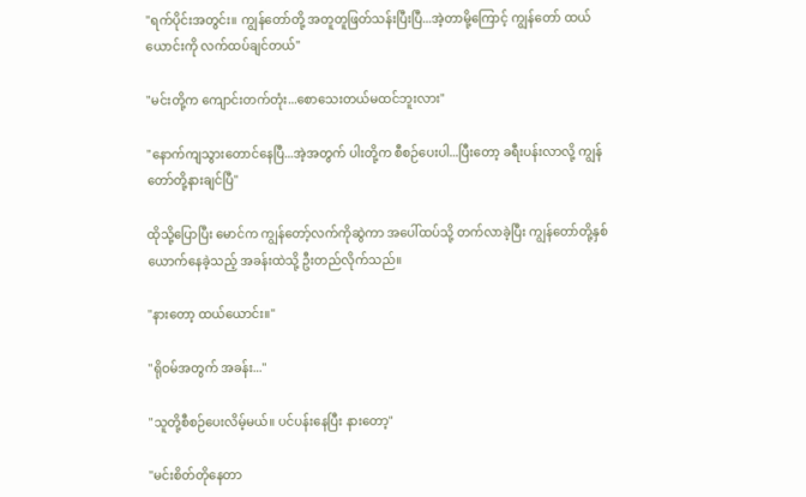"ရက်ပိုင်းအတွင်း။ ကျွန်တော်တို့ အတူတူဖြတ်သန်းပြီးပြီ...အဲ့တာမို့ကြောင့် ကျွန်တော် ထယ်ယောင်းကို လက်ထပ်ချင်တယ်"

"မင်းတို့က ကျောင်းတက်တုံး...စောသေးတယ်မထင်ဘူးလား"

"နောက်ကျသွားတောင်နေပြီ...အဲ့အတွက် ပါးတို့က စီစဉ်ပေးပါ...ပြီးတော့ ခရီးပန်းလာလို့ ကျွန်တော်တို့နားချင်ပြီ"

ထိုသို့ပြောပြီး မောင်က ကျွန်တော့်လက်ကိုဆွဲကာ အပေါ်ထပ်သို့ တက်လာခဲ့ပြီး ကျွန်တော်တို့နှစ်ယောက်နေခဲ့သည့် အခန်းထဲသို့ ဦးတည်လိုက်သည်။

"နားတော့ ထယ်ယောင်း။"

"ရိုဝမ်အတွက် အခန်း..."

"သူတို့စီစဉ်ပေးလိမ့်မယ်။ ပင်ပန်းနေပြီး နားတော့"

"မင်းစိတ်တိုနေတာ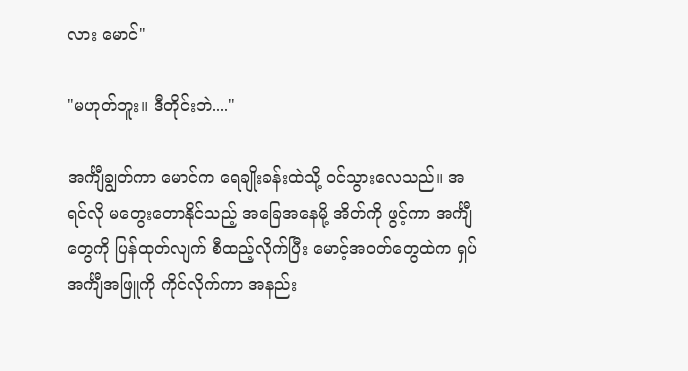လား မောင်"

"မဟုတ်ဘူး။ ဒီတိုင်းဘဲ...."

အင်္ကျီချွတ်ကာ မောင်က ရေချိုးခန်းထဲသို့ ဝင်သွားလေသည်။ အရင်လို မတွေးတောနိုင်သည့် အခြေအနေမို့ အိတ်ကို ဖွင့်ကာ အင်္ကျီတွေကို ပြန်ထုတ်လျက် စီထည့်လိုက်ပြီး မောင့်အဝတ်တွေထဲက ရှပ်အင်္ကျီအဖြူကို ကိုင်လိုက်ကာ အနည်း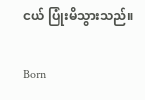ငယ် ပြုံးမိသွားသည်။

Born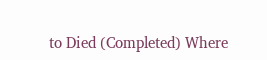to Died (Completed) Where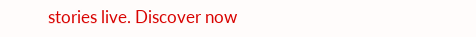stories live. Discover now